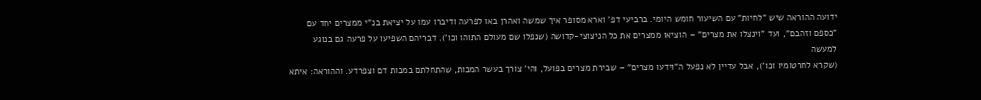ידועה ההוראה שיש "לחיות" עם השיעור חומש היומי. ברביעי דפ' וארא מסופר איך שמשה ואהרן באו לפרעה ודיברו עמו על יציאת בנ"י ממצרים יחד עם
"כספם וזהבם", ועד "וינצלו את מצרים" – הוציאו ממצרים את כל הניצוצי-קדושה (שנפלו שם מעולם התוהו וכו'). דבריהם השפיעו על פרעה גם בנוגע למעשה
(שקרא לחרטומיו וכו'), אבל עדיין לא נפעל ה"וידעו מצרים" – שבירת מצרים בפועל, והי' צורך בעשר המכות, שהתחלתם במכות דם וצפרדע. וההוראה: איתא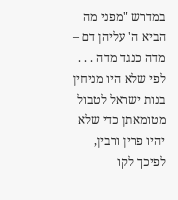במדרש "מפני מה הביא ה' עליהן דם – מדה כנגד מדה . . . לפי שלא היו מניחין בנות ישראל לטבול מטומאתן כדי שלא יהיו פרין ורבין, לפיכך לקו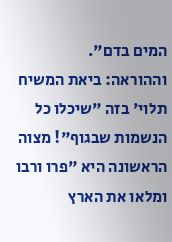המים בדם".
וההוראה: ביאת המשיח תלוי' בזה "שיכלו כל הנשמות שבגוף"! מצוה הראשונה היא "פרו ורבו ומלאו את הארץ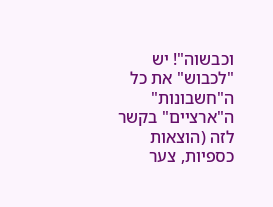וכבשוה"! יש "לכבוש" את כל ה"חשבונות"
ה"ארציים" בקשר לזה (הוצאות כספיות, צער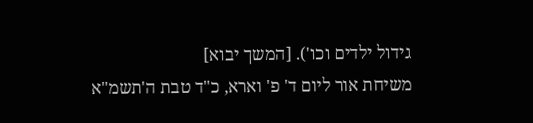גידול ילדים וכו'). [המשך יבוא]
משיחת אור ליום ד' פ' וארא, כ"ד טבת ה'תשמ"א